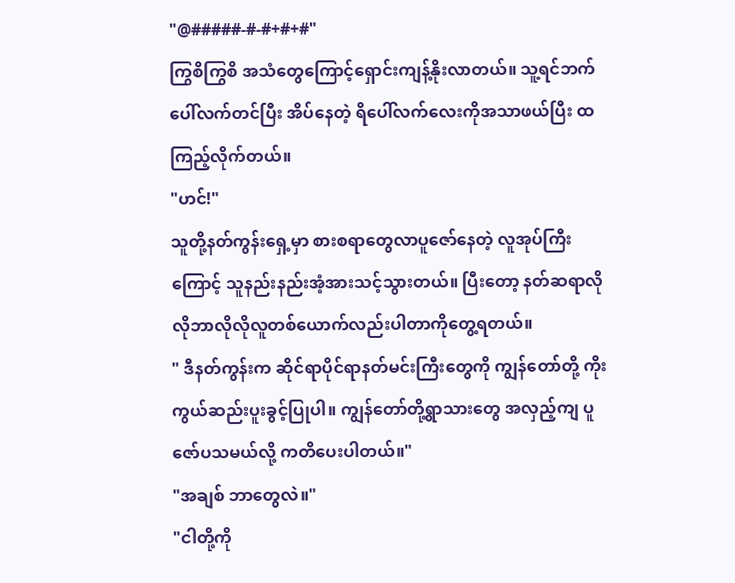"@#####-#-#+#+#"
ကြွစိကြွစိ အသံတွေကြောင့်ရှောင်းကျန့်နိုးလာတယ်။ သူ့ရင်ဘက်ပေါ်လက်တင်ပြီး အိပ်နေတဲ့ ရိပေါ်လက်လေးကိုအသာဖယ်ပြီး ထကြည့်လိုက်တယ်။
"ဟင်!"
သူတို့နတ်ကွန်းရှေ့မှာ စားစရာတွေလာပူဇော်နေတဲ့ လူအုပ်ကြီးကြောင့် သူနည်းနည်းအံ့အားသင့်သွားတယ်။ ပြီးတော့ နတ်ဆရာလိုလိုဘာလိုလိုလူတစ်ယောက်လည်းပါတာကိုတွေ့ရတယ်။
" ဒီနတ်ကွန်းက ဆိုင်ရာပိုင်ရာနတ်မင်းကြီးတွေကို ကျွန်တော်တို့ ကိုးကွယ်ဆည်းပူးခွင့်ပြုပါ။ ကျွန်တော်တို့ရွာသားတွေ အလှည့်ကျ ပူဇော်ပသမယ်လို့ ကတိပေးပါတယ်။"
"အချစ် ဘာတွေလဲ။"
"ငါတို့ကို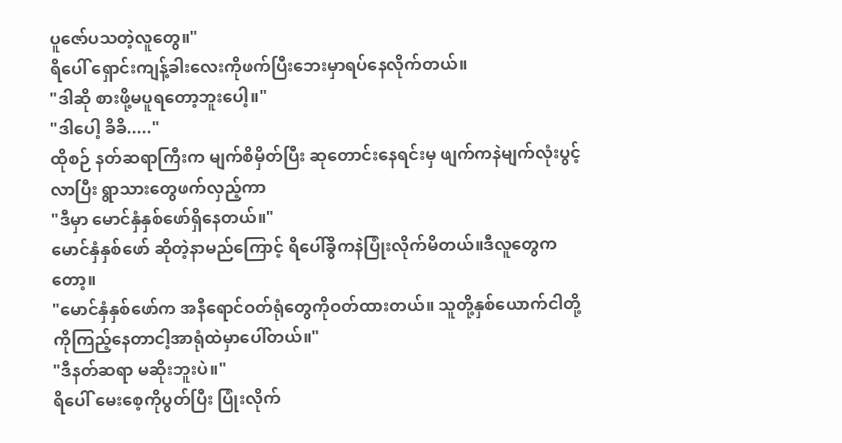ပူဇော်ပသတဲ့လူတွေ။"
ရိပေါ် ရှောင်းကျန့်ခါးလေးကိုဖက်ပြီးဘေးမှာရပ်နေလိုက်တယ်။
"ဒါဆို စားဖို့မပူရတော့ဘူးပေါ့။"
"ဒါပေါ့ ခိခိ....."
ထိုစဉ် နတ်ဆရာကြီးက မျက်စိမှိတ်ပြီး ဆုတောင်းနေရင်းမှ ဖျက်ကနဲမျက်လုံးပွင့်လာပြီး ရွာသားတွေဖက်လှည့်ကာ
"ဒီမှာ မောင်နှံနှစ်ဖော်ရှိနေတယ်။"
မောင်နှံနှစ်ဖော် ဆိုတဲ့နာမည်ကြောင့် ရိပေါ်ခွိကနဲပြုံးလိုက်မိတယ်။ဒီလူတွေကတော့။
"မောင်နှံနှစ်ဖော်က အနီရောင်ဝတ်ရုံတွေကိုဝတ်ထားတယ်။ သူတို့နှစ်ယောက်ငါတို့ကိုကြည့်နေတာငါ့အာရုံထဲမှာပေါ်တယ်။"
"ဒီနတ်ဆရာ မဆိုးဘူးပဲ။"
ရိပေါ် မေးစေ့ကိုပွတ်ပြီး ပြုံးလိုက်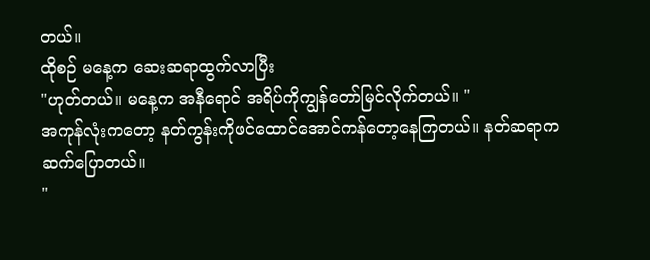တယ်။
ထိုစဉ် မနေ့က ဆေးဆရာထွက်လာပြီး
"ဟုတ်တယ်။ မနေ့က အနီရောင် အရိပ်ကိုကျွန်တော်မြင်လိုက်တယ်။ "
အကုန်လုံးကတော့ နတ်ကွန်းကိုဖင်ထောင်အောင်ကန်တော့နေကြတယ်။ နတ်ဆရာကဆက်ပြောတယ်။
"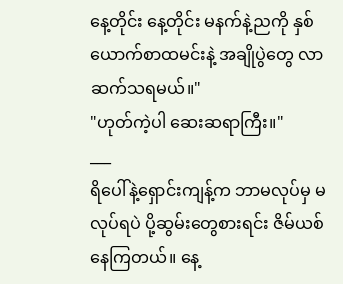နေ့တိုင်း နေ့တိုင်း မနက်နဲ့ညကို နှစ်ယောက်စာထမင်းနဲ့ အချိုပွဲတွေ လာဆက်သရမယ်။"
"ဟုတ်ကဲ့ပါ ဆေးဆရာကြီး။"
___
ရိပေါ်နဲ့ရှောင်းကျန့်က ဘာမလုပ်မှ မလုပ်ရပဲ ပို့ဆွမ်းတွေစားရင်း ဇိမ်ယစ်နေကြတယ်။ နေ့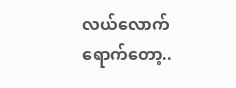လယ်လောက်ရောက်တော့..